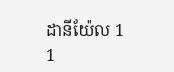ដានីយ៉ែល 1
1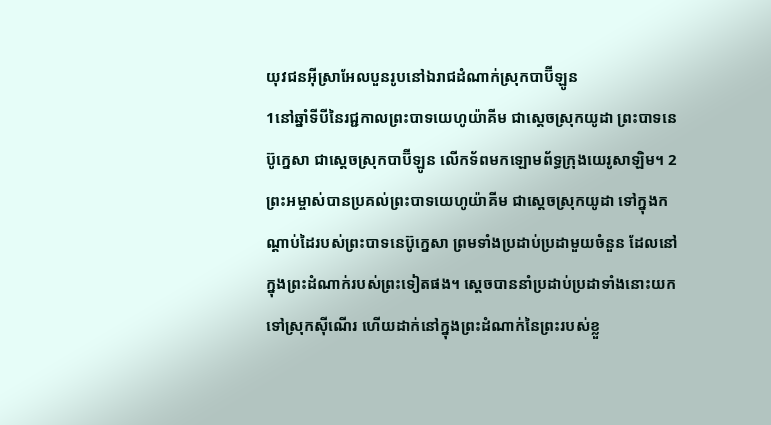យុវជនអ៊ីស្រាអែលបួនរូបនៅឯរាជដំណាក់ស្រុកបាប៊ីឡូន
1នៅឆ្នាំទីបីនៃរជ្ជកាលព្រះបាទយេហូយ៉ាគីម ជាស្តេចស្រុកយូដា ព្រះបាទនេប៊ូក្នេសា ជាស្តេចស្រុកបាប៊ីឡូន លើកទ័ពមកឡោមព័ទ្ធក្រុងយេរូសាឡិម។ 2ព្រះអម្ចាស់បានប្រគល់ព្រះបាទយេហូយ៉ាគីម ជាស្តេចស្រុកយូដា ទៅក្នុងកណ្ដាប់ដៃរបស់ព្រះបាទនេប៊ូក្នេសា ព្រមទាំងប្រដាប់ប្រដាមួយចំនួន ដែលនៅក្នុងព្រះដំណាក់របស់ព្រះទៀតផង។ ស្ដេចបាននាំប្រដាប់ប្រដាទាំងនោះយកទៅស្រុកស៊ីណើរ ហើយដាក់នៅក្នុងព្រះដំណាក់នៃព្រះរបស់ខ្លួ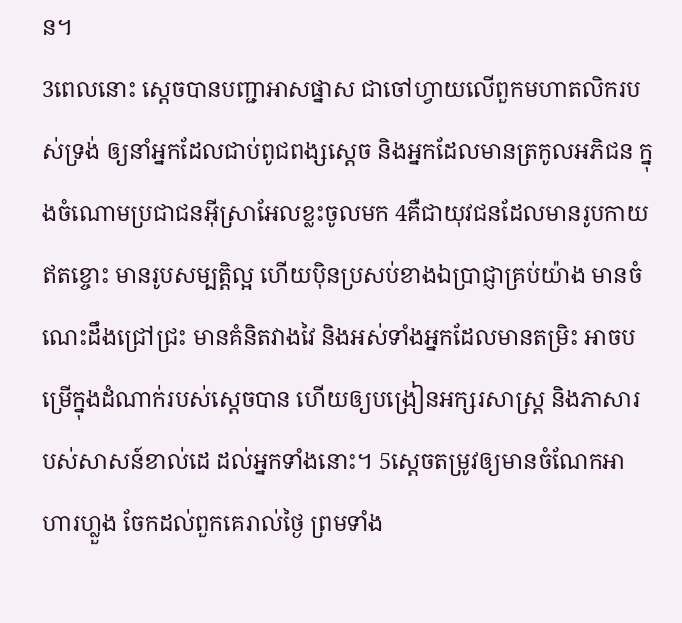ន។
3ពេលនោះ ស្ដេចបានបញ្ជាអាសផ្នាស ជាចៅហ្វាយលើពួកមហាតលិករបស់ទ្រង់ ឲ្យនាំអ្នកដែលជាប់ពូជពង្សស្តេច និងអ្នកដែលមានត្រកូលអភិជន ក្នុងចំណោមប្រជាជនអ៊ីស្រាអែលខ្លះចូលមក 4គឺជាយុវជនដែលមានរូបកាយឥតខ្ចោះ មានរូបសម្បត្តិល្អ ហើយប៉ិនប្រសប់ខាងឯប្រាជ្ញាគ្រប់យ៉ាង មានចំណេះដឹងជ្រៅជ្រះ មានគំនិតវាងវៃ និងអស់ទាំងអ្នកដែលមានតម្រិះ អាចបម្រើក្នុងដំណាក់របស់ស្តេចបាន ហើយឲ្យបង្រៀនអក្សរសាស្ត្រ និងភាសារបស់សាសន៍ខាល់ដេ ដល់អ្នកទាំងនោះ។ 5ស្ដេចតម្រូវឲ្យមានចំណែកអាហារហ្លួង ចែកដល់ពួកគេរាល់ថ្ងៃ ព្រមទាំង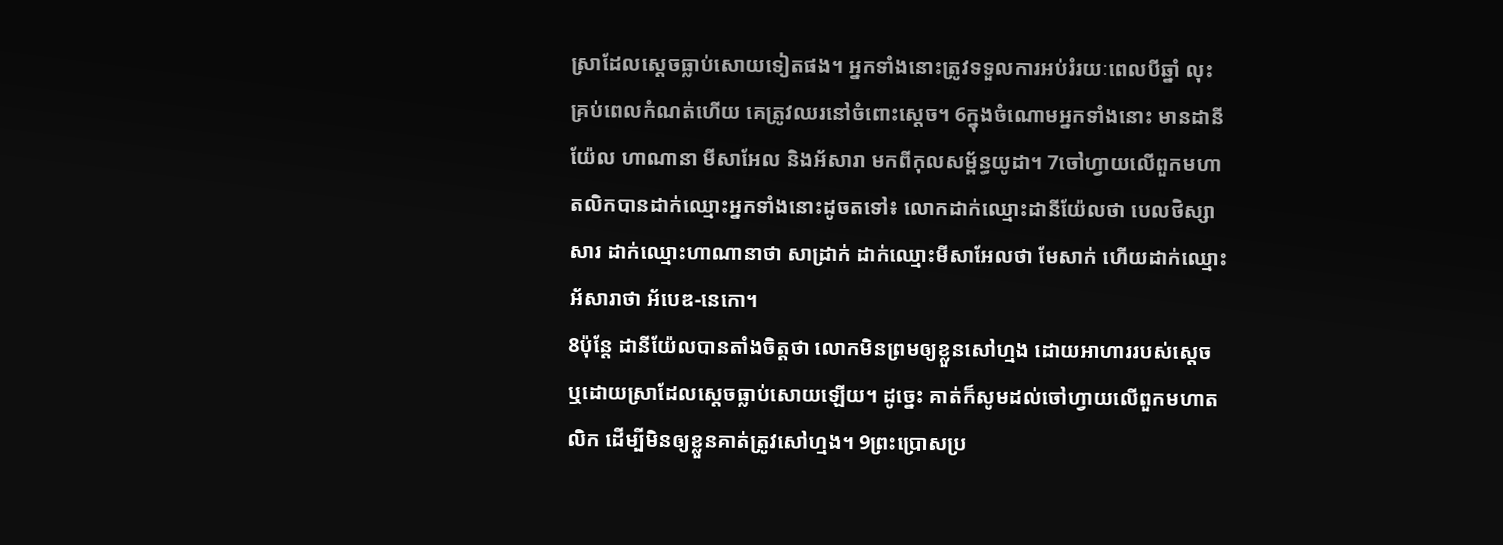ស្រាដែលស្ដេចធ្លាប់សោយទៀតផង។ អ្នកទាំងនោះត្រូវទទួលការអប់រំរយៈពេលបីឆ្នាំ លុះគ្រប់ពេលកំណត់ហើយ គេត្រូវឈរនៅចំពោះស្តេច។ 6ក្នុងចំណោមអ្នកទាំងនោះ មានដានីយ៉ែល ហាណានា មីសាអែល និងអ័សារា មកពីកុលសម្ព័ន្ធយូដា។ 7ចៅហ្វាយលើពួកមហាតលិកបានដាក់ឈ្មោះអ្នកទាំងនោះដូចតទៅ៖ លោកដាក់ឈ្មោះដានីយ៉ែលថា បេលថិស្សាសារ ដាក់ឈ្មោះហាណានាថា សាដ្រាក់ ដាក់ឈ្មោះមីសាអែលថា មែសាក់ ហើយដាក់ឈ្មោះអ័សារាថា អ័បេឌ-នេកោ។
8ប៉ុន្តែ ដានីយ៉ែលបានតាំងចិត្តថា លោកមិនព្រមឲ្យខ្លួនសៅហ្មង ដោយអាហាររបស់ស្តេច ឬដោយស្រាដែលស្ដេចធ្លាប់សោយឡើយ។ ដូច្នេះ គាត់ក៏សូមដល់ចៅហ្វាយលើពួកមហាតលិក ដើម្បីមិនឲ្យខ្លួនគាត់ត្រូវសៅហ្មង។ 9ព្រះប្រោសប្រ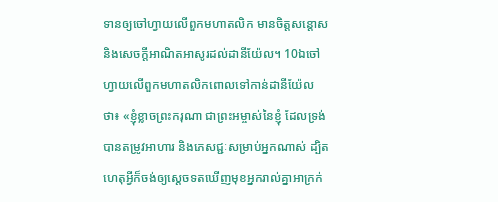ទានឲ្យចៅហ្វាយលើពួកមហាតលិក មានចិត្តសន្ដោស និងសេចក្ដីអាណិតអាសូរដល់ដានីយ៉ែល។ 10ឯចៅហ្វាយលើពួកមហាតលិកពោលទៅកាន់ដានីយ៉ែលថា៖ «ខ្ញុំខ្លាចព្រះករុណា ជាព្រះអម្ចាស់នៃខ្ញុំ ដែលទ្រង់បានតម្រូវអាហារ និងភេសជ្ជៈសម្រាប់អ្នកណាស់ ដ្បិតហេតុអ្វីក៏ចង់ឲ្យស្ដេចទតឃើញមុខអ្នករាល់គ្នាអាក្រក់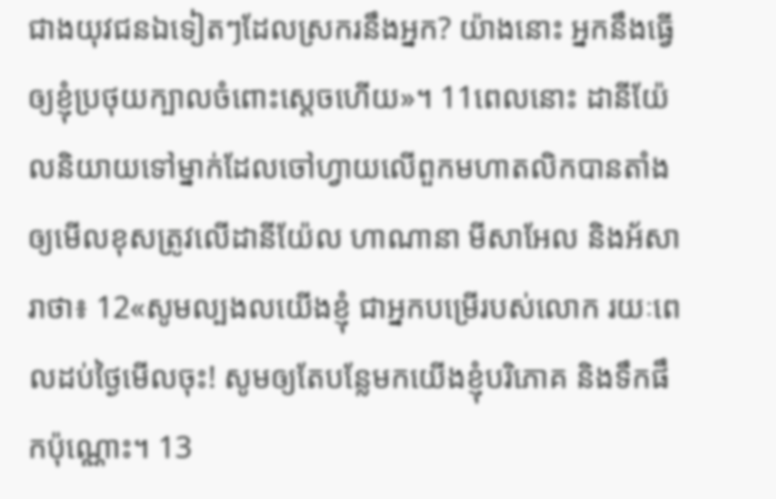ជាងយុវជនឯទៀតៗដែលស្រករនឹងអ្នក? យ៉ាងនោះ អ្នកនឹងធ្វើឲ្យខ្ញុំប្រថុយក្បាលចំពោះស្តេចហើយ»។ 11ពេលនោះ ដានីយ៉ែលនិយាយទៅម្នាក់ដែលចៅហ្វាយលើពួកមហាតលិកបានតាំងឲ្យមើលខុសត្រូវលើដានីយ៉ែល ហាណានា មីសាអែល និងអ័សារាថា៖ 12«សូមល្បងលយើងខ្ញុំ ជាអ្នកបម្រើរបស់លោក រយៈពេលដប់ថ្ងៃមើលចុះ! សូមឲ្យតែបន្លែមកយើងខ្ញុំបរិភោគ និងទឹកផឹកប៉ុណ្ណោះ។ 13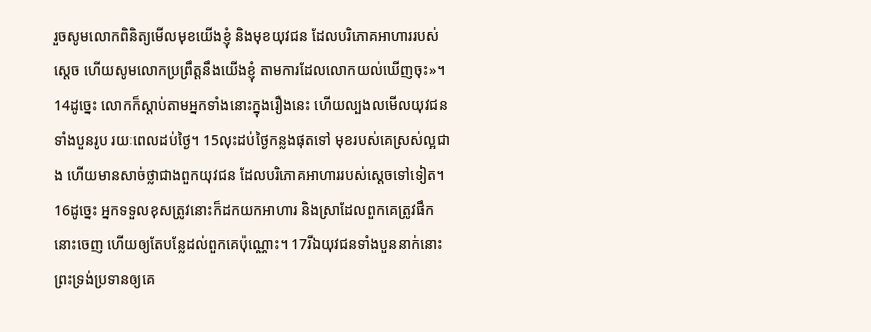រួចសូមលោកពិនិត្យមើលមុខយើងខ្ញុំ និងមុខយុវជន ដែលបរិភោគអាហាររបស់ស្តេច ហើយសូមលោកប្រព្រឹត្តនឹងយើងខ្ញុំ តាមការដែលលោកយល់ឃើញចុះ»។ 14ដូច្នេះ លោកក៏ស្តាប់តាមអ្នកទាំងនោះក្នុងរឿងនេះ ហើយល្បងលមើលយុវជនទាំងបួនរូប រយៈពេលដប់ថ្ងៃ។ 15លុះដប់ថ្ងៃកន្លងផុតទៅ មុខរបស់គេស្រស់ល្អជាង ហើយមានសាច់ថ្លាជាងពួកយុវជន ដែលបរិភោគអាហាររបស់ស្តេចទៅទៀត។ 16ដូច្នេះ អ្នកទទួលខុសត្រូវនោះក៏ដកយកអាហារ និងស្រាដែលពួកគេត្រូវផឹកនោះចេញ ហើយឲ្យតែបន្លែដល់ពួកគេប៉ុណ្ណោះ។ 17រីឯយុវជនទាំងបួននាក់នោះ ព្រះទ្រង់ប្រទានឲ្យគេ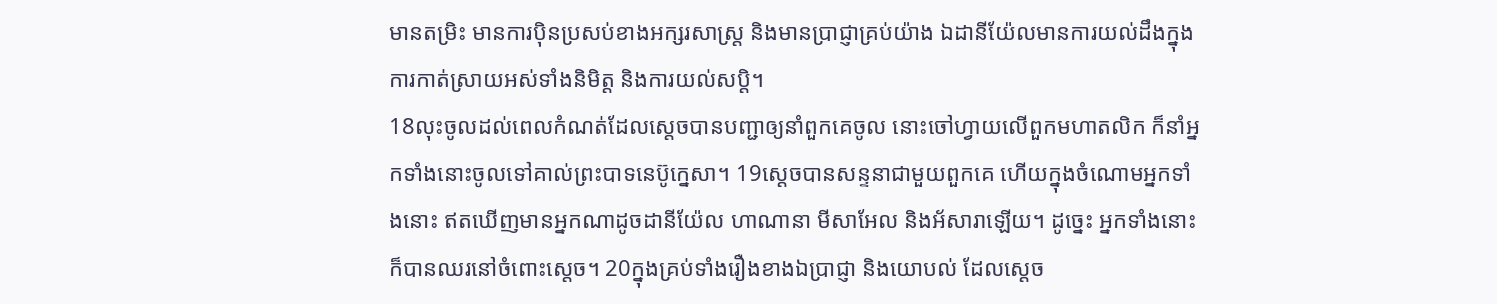មានតម្រិះ មានការប៉ិនប្រសប់ខាងអក្សរសាស្ត្រ និងមានប្រាជ្ញាគ្រប់យ៉ាង ឯដានីយ៉ែលមានការយល់ដឹងក្នុងការកាត់ស្រាយអស់ទាំងនិមិត្ត និងការយល់សប្តិ។
18លុះចូលដល់ពេលកំណត់ដែលស្តេចបានបញ្ជាឲ្យនាំពួកគេចូល នោះចៅហ្វាយលើពួកមហាតលិក ក៏នាំអ្នកទាំងនោះចូលទៅគាល់ព្រះបាទនេប៊ូក្នេសា។ 19ស្ដេចបានសន្ទនាជាមួយពួកគេ ហើយក្នុងចំណោមអ្នកទាំងនោះ ឥតឃើញមានអ្នកណាដូចដានីយ៉ែល ហាណានា មីសាអែល និងអ័សារាឡើយ។ ដូច្នេះ អ្នកទាំងនោះក៏បានឈរនៅចំពោះស្តេច។ 20ក្នុងគ្រប់ទាំងរឿងខាងឯប្រាជ្ញា និងយោបល់ ដែលស្ដេច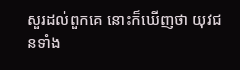សួរដល់ពួកគេ នោះក៏ឃើញថា យុវជនទាំង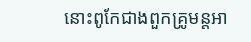នោះពូកែជាងពួកគ្រូមន្តអា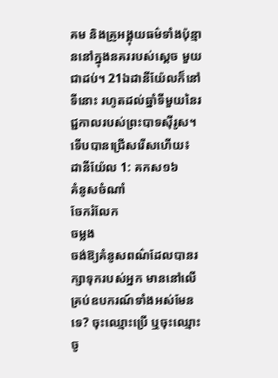គម និងគ្រូអង្គុយធម៌ទាំងប៉ុន្មាននៅក្នុងនគររបស់ស្ដេច មួយជាដប់។ 21ឯដានីយ៉ែលក៏នៅទីនោះ រហូតដល់ឆ្នាំទីមួយនៃរជ្ជកាលរបស់ព្រះបាទស៊ីរូស។
ទើបបានជ្រើសរើសហើយ៖
ដានីយ៉ែល 1: គកស១៦
គំនូសចំណាំ
ចែករំលែក
ចម្លង
ចង់ឱ្យគំនូសពណ៌ដែលបានរក្សាទុករបស់អ្នក មាននៅលើគ្រប់ឧបករណ៍ទាំងអស់មែនទេ? ចុះឈ្មោះប្រើ ឬចុះឈ្មោះចូ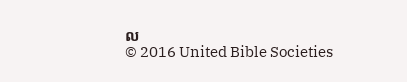ល
© 2016 United Bible Societies